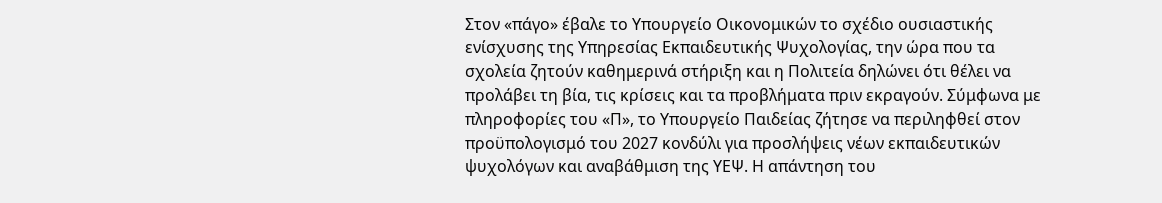Στον «πάγο» έβαλε το Υπουργείο Οικονομικών το σχέδιο ουσιαστικής ενίσχυσης της Υπηρεσίας Εκπαιδευτικής Ψυχολογίας, την ώρα που τα σχολεία ζητούν καθημερινά στήριξη και η Πολιτεία δηλώνει ότι θέλει να προλάβει τη βία, τις κρίσεις και τα προβλήματα πριν εκραγούν. Σύμφωνα με πληροφορίες του «Π», το Υπουργείο Παιδείας ζήτησε να περιληφθεί στον προϋπολογισμό του 2027 κονδύλι για προσλήψεις νέων εκπαιδευτικών ψυχολόγων και αναβάθμιση της ΥΕΨ. Η απάντηση του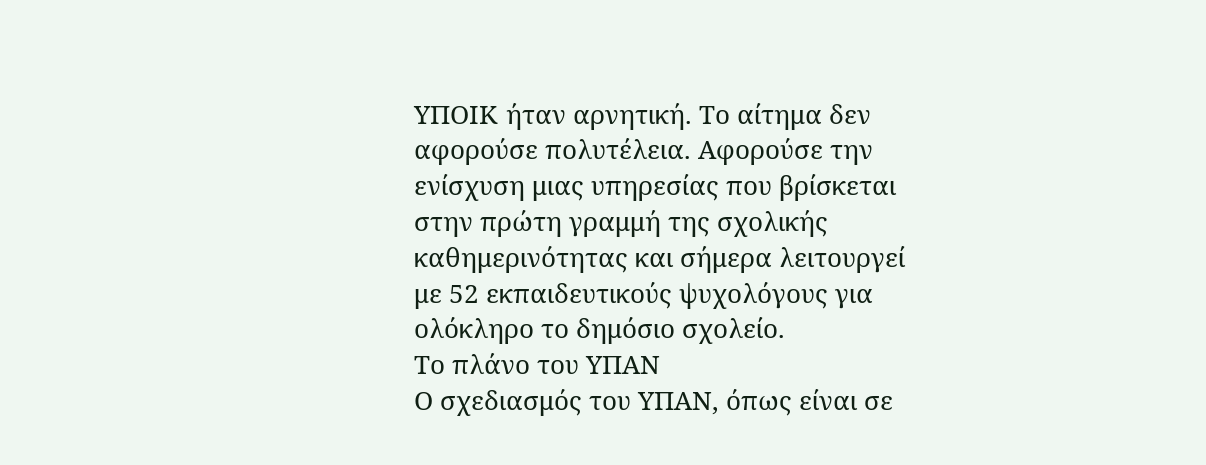ΥΠΟΙΚ ήταν αρνητική. Το αίτημα δεν αφορούσε πολυτέλεια. Αφορούσε την ενίσχυση μιας υπηρεσίας που βρίσκεται στην πρώτη γραμμή της σχολικής καθημερινότητας και σήμερα λειτουργεί με 52 εκπαιδευτικούς ψυχολόγους για ολόκληρο το δημόσιο σχολείο.
Το πλάνο του ΥΠΑΝ
Ο σχεδιασμός του ΥΠΑΝ, όπως είναι σε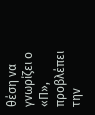θέση να γνωρίζει ο «Π», προβλέπει την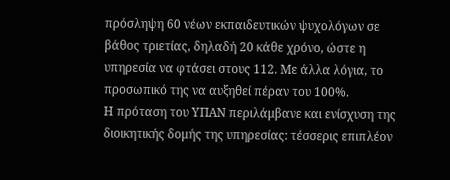πρόσληψη 60 νέων εκπαιδευτικών ψυχολόγων σε βάθος τριετίας, δηλαδή 20 κάθε χρόνο, ώστε η υπηρεσία να φτάσει στους 112. Με άλλα λόγια, το προσωπικό της να αυξηθεί πέραν του 100%.
Η πρόταση του ΥΠΑΝ περιλάμβανε και ενίσχυση της διοικητικής δομής της υπηρεσίας: τέσσερις επιπλέον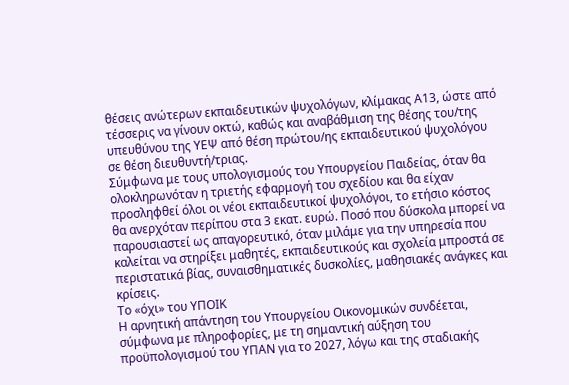θέσεις ανώτερων εκπαιδευτικών ψυχολόγων, κλίμακας Α13, ώστε από τέσσερις να γίνουν οκτώ, καθώς και αναβάθμιση της θέσης του/της υπευθύνου της ΥΕΨ από θέση πρώτου/ης εκπαιδευτικού ψυχολόγου σε θέση διευθυντή/τριας.
Σύμφωνα με τους υπολογισμούς του Υπουργείου Παιδείας, όταν θα ολοκληρωνόταν η τριετής εφαρμογή του σχεδίου και θα είχαν προσληφθεί όλοι οι νέοι εκπαιδευτικοί ψυχολόγοι, το ετήσιο κόστος θα ανερχόταν περίπου στα 3 εκατ. ευρώ. Ποσό που δύσκολα μπορεί να παρουσιαστεί ως απαγορευτικό, όταν μιλάμε για την υπηρεσία που καλείται να στηρίξει μαθητές, εκπαιδευτικούς και σχολεία μπροστά σε περιστατικά βίας, συναισθηματικές δυσκολίες, μαθησιακές ανάγκες και κρίσεις.
Το «όχι» του ΥΠΟΙΚ
Η αρνητική απάντηση του Υπουργείου Οικονομικών συνδέεται, σύμφωνα με πληροφορίες, με τη σημαντική αύξηση του προϋπολογισμού του ΥΠΑΝ για το 2027, λόγω και της σταδιακής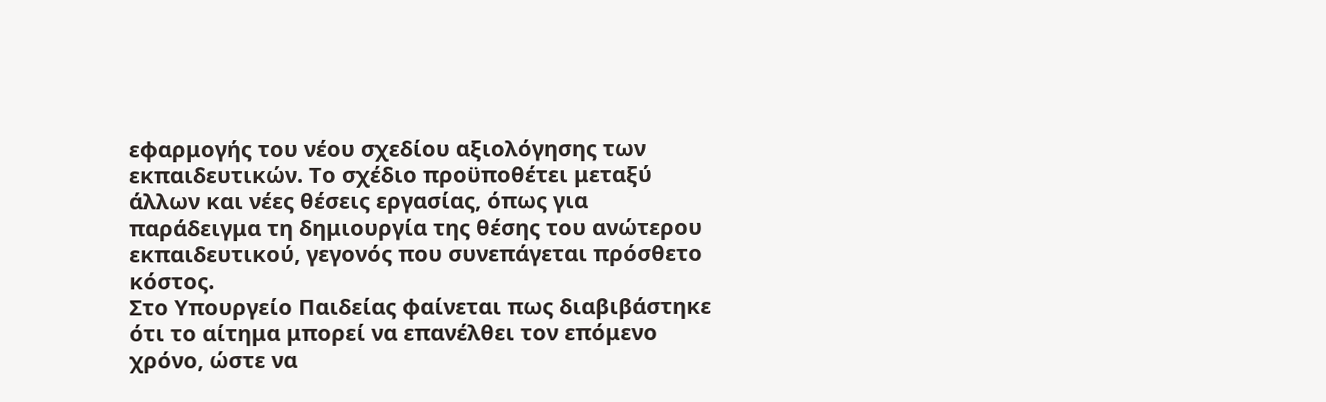εφαρμογής του νέου σχεδίου αξιολόγησης των εκπαιδευτικών. Το σχέδιο προϋποθέτει μεταξύ άλλων και νέες θέσεις εργασίας, όπως για παράδειγμα τη δημιουργία της θέσης του ανώτερου εκπαιδευτικού, γεγονός που συνεπάγεται πρόσθετο κόστος.
Στο Υπουργείο Παιδείας φαίνεται πως διαβιβάστηκε ότι το αίτημα μπορεί να επανέλθει τον επόμενο χρόνο, ώστε να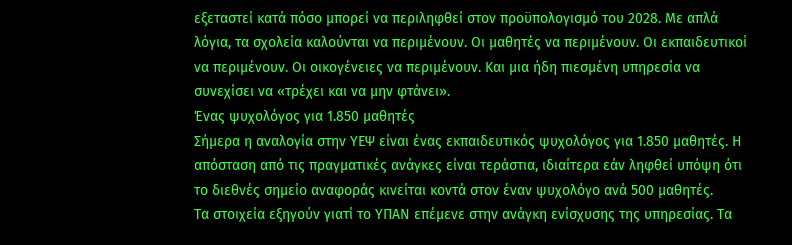εξεταστεί κατά πόσο μπορεί να περιληφθεί στον προϋπολογισμό του 2028. Με απλά λόγια, τα σχολεία καλούνται να περιμένουν. Οι μαθητές να περιμένουν. Οι εκπαιδευτικοί να περιμένουν. Οι οικογένειες να περιμένουν. Και μια ήδη πιεσμένη υπηρεσία να συνεχίσει να «τρέχει και να μην φτάνει».
Ένας ψυχολόγος για 1.850 μαθητές
Σήμερα η αναλογία στην ΥΕΨ είναι ένας εκπαιδευτικός ψυχολόγος για 1.850 μαθητές. Η απόσταση από τις πραγματικές ανάγκες είναι τεράστια, ιδιαίτερα εάν ληφθεί υπόψη ότι το διεθνές σημείο αναφοράς κινείται κοντά στον έναν ψυχολόγο ανά 500 μαθητές.
Τα στοιχεία εξηγούν γιατί το ΥΠΑΝ επέμενε στην ανάγκη ενίσχυσης της υπηρεσίας. Τα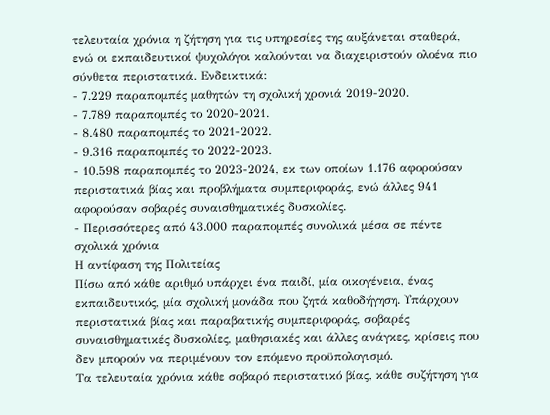τελευταία χρόνια η ζήτηση για τις υπηρεσίες της αυξάνεται σταθερά, ενώ οι εκπαιδευτικοί ψυχολόγοι καλούνται να διαχειριστούν ολοένα πιο σύνθετα περιστατικά. Ενδεικτικά:
- 7.229 παραπομπές μαθητών τη σχολική χρονιά 2019-2020.
- 7.789 παραπομπές το 2020-2021.
- 8.480 παραπομπές το 2021-2022.
- 9.316 παραπομπές το 2022-2023.
- 10.598 παραπομπές το 2023-2024, εκ των οποίων 1.176 αφορούσαν περιστατικά βίας και προβλήματα συμπεριφοράς, ενώ άλλες 941 αφορούσαν σοβαρές συναισθηματικές δυσκολίες.
- Περισσότερες από 43.000 παραπομπές συνολικά μέσα σε πέντε σχολικά χρόνια
Η αντίφαση της Πολιτείας
Πίσω από κάθε αριθμό υπάρχει ένα παιδί, μία οικογένεια, ένας εκπαιδευτικός, μία σχολική μονάδα που ζητά καθοδήγηση. Υπάρχουν περιστατικά βίας και παραβατικής συμπεριφοράς, σοβαρές συναισθηματικές δυσκολίες, μαθησιακές και άλλες ανάγκες, κρίσεις που δεν μπορούν να περιμένουν τον επόμενο προϋπολογισμό.
Τα τελευταία χρόνια κάθε σοβαρό περιστατικό βίας, κάθε συζήτηση για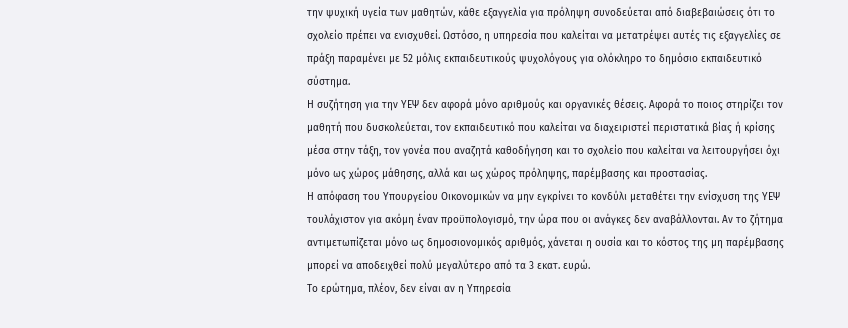την ψυχική υγεία των μαθητών, κάθε εξαγγελία για πρόληψη συνοδεύεται από διαβεβαιώσεις ότι το σχολείο πρέπει να ενισχυθεί. Ωστόσο, η υπηρεσία που καλείται να μετατρέψει αυτές τις εξαγγελίες σε πράξη παραμένει με 52 μόλις εκπαιδευτικούς ψυχολόγους για ολόκληρο το δημόσιο εκπαιδευτικό σύστημα.
Η συζήτηση για την ΥΕΨ δεν αφορά μόνο αριθμούς και οργανικές θέσεις. Αφορά το ποιος στηρίζει τον μαθητή που δυσκολεύεται, τον εκπαιδευτικό που καλείται να διαχειριστεί περιστατικά βίας ή κρίσης μέσα στην τάξη, τον γονέα που αναζητά καθοδήγηση και το σχολείο που καλείται να λειτουργήσει όχι μόνο ως χώρος μάθησης, αλλά και ως χώρος πρόληψης, παρέμβασης και προστασίας.
Η απόφαση του Υπουργείου Οικονομικών να μην εγκρίνει το κονδύλι μεταθέτει την ενίσχυση της ΥΕΨ τουλάχιστον για ακόμη έναν προϋπολογισμό, την ώρα που οι ανάγκες δεν αναβάλλονται. Αν το ζήτημα αντιμετωπίζεται μόνο ως δημοσιονομικός αριθμός, χάνεται η ουσία και το κόστος της μη παρέμβασης μπορεί να αποδειχθεί πολύ μεγαλύτερο από τα 3 εκατ. ευρώ.
Το ερώτημα, πλέον, δεν είναι αν η Υπηρεσία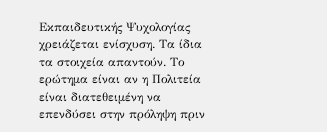Εκπαιδευτικής Ψυχολογίας χρειάζεται ενίσχυση. Τα ίδια τα στοιχεία απαντούν. Το ερώτημα είναι αν η Πολιτεία είναι διατεθειμένη να επενδύσει στην πρόληψη πριν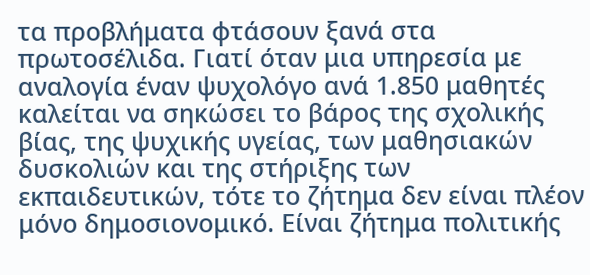τα προβλήματα φτάσουν ξανά στα πρωτοσέλιδα. Γιατί όταν μια υπηρεσία με αναλογία έναν ψυχολόγο ανά 1.850 μαθητές καλείται να σηκώσει το βάρος της σχολικής βίας, της ψυχικής υγείας, των μαθησιακών δυσκολιών και της στήριξης των εκπαιδευτικών, τότε το ζήτημα δεν είναι πλέον μόνο δημοσιονομικό. Είναι ζήτημα πολιτικής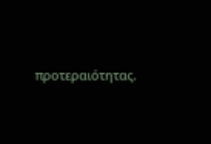προτεραιότητας.